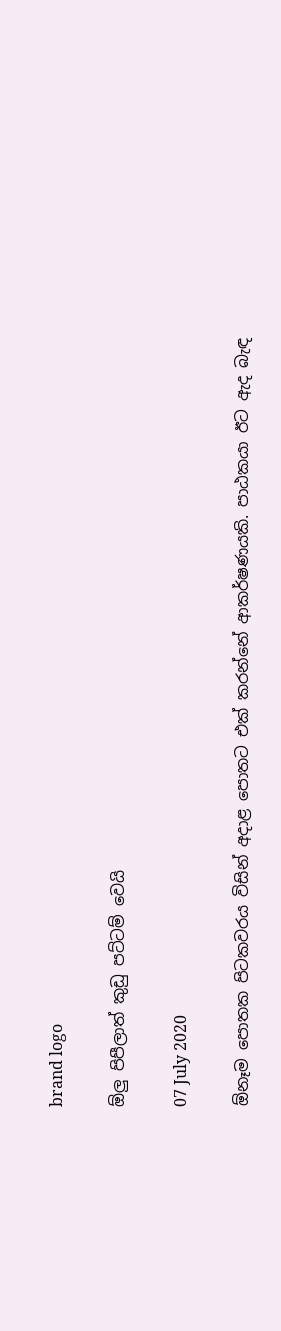brand logo

ඕලු පිපීලාත් කුඩු පට්ටම් වෙයි

07 July 2020

ඕනෑම පොතක පිටකවරය විසින් අදාළ පොතට එක් කරන්නේ ආකර්ෂණයකි. පාඨකයා ඊට ඇද බැඳ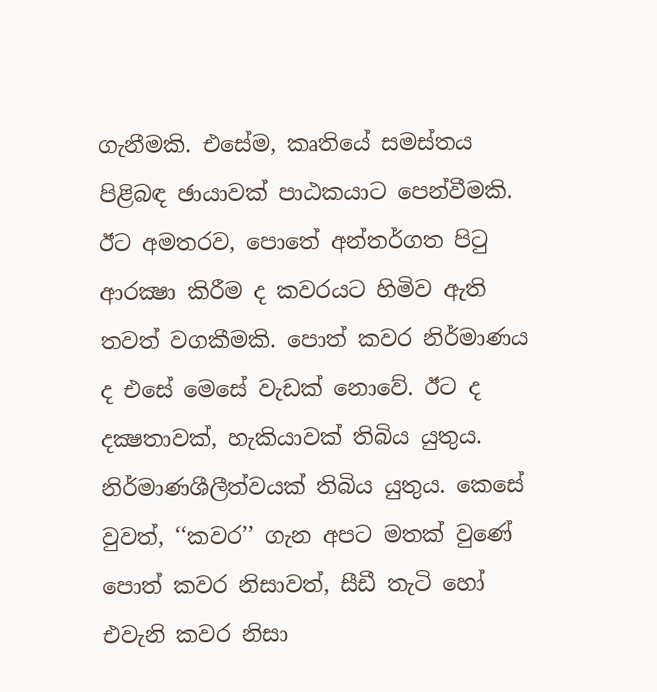ගැනීමකි. එසේම, කෘතියේ සමස්තය පිළිබඳ ඡායාවක් පාඨකයාට පෙන්වීමකි. ඊට අමතරව, පොතේ අන්තර්ගත පිටු ආරක්‍ෂා කිරීම ද කවරයට හිමිව ඇති තවත් වගකීමකි. පොත් කවර නිර්මාණය ද එසේ මෙසේ වැඩක් නොවේ. ඊට ද දක්‍ෂතාවක්, හැකියාවක් තිබිය යුතුය. නිර්මාණශීලීත්වයක් තිබිය යුතුය. කෙසේ වුවත්, ‘‘කවර’’ ගැන අපට මතක් වුණේ පොත් කවර නිසාවත්, සීඩී තැටි හෝ එවැනි කවර නිසා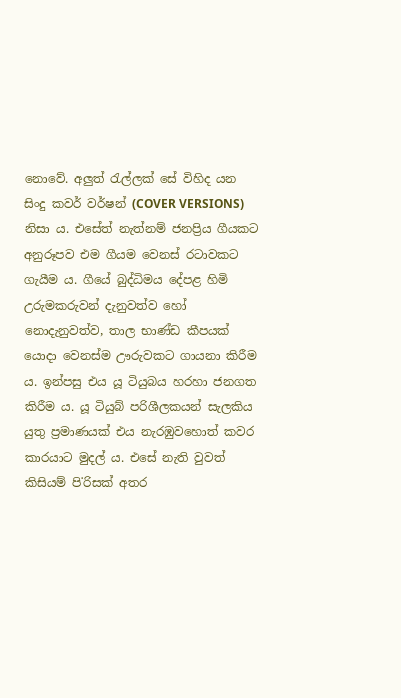නොවේ. අලුත් රැල්ලක් සේ විහිද යන සිංදු කවර් වර්ෂන් (COVER VERSIONS) නිසා ය. එසේත් නැත්නම් ජනප්‍රිය ගීයකට අනුරූපව එම ගීයම වෙනස් රටාවකට ගැයීම ය. ගීයේ බුද්ධිමය දේපළ හිමි උරුමකරුවන් දැනුවත්ව හෝ නොදැනුවත්ව, තාල භාණ්ඩ කීපයක් යොදා වෙනස්ම ඌරුවකට ගායනා කිරීම ය. ඉන්පසු එය යූ ටියුබය හරහා ජනගත කිරීම ය. යූ ටියුබ් පරිශීලකයන් සැලකිය යුතු ප්‍රමාණයක් එය නැරඹුවහොත් කවර කාරයාට මුදල් ය. එසේ නැති වුවත් කිසියම් පි˙රිසක් අතර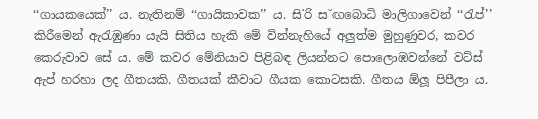‘‘ගායකයෙක්’’ ය. නැතිනම් ‘‘ගායිකාවක’’ ය. සි˙රි ස˘ඟබොධි මාලිගාවෙන් ‘‘රැප්’’ කිරීමෙන් ඇරැඹුණා යැයි සිතිය හැකි මේ වින්නැහියේ අලුත්ම මුහුණුවර, කවර කෙරුවාව සේ ය. මේ කවර මේනියාව පිළිබඳ ලියන්නට පොලොඹවන්නේ වට්ස් ඇප් හරහා ලද ගීතයකි. ගීතයක් කීවාට ගීයක කොටසකි. ගීතය ඕලූ පිපීලා ය.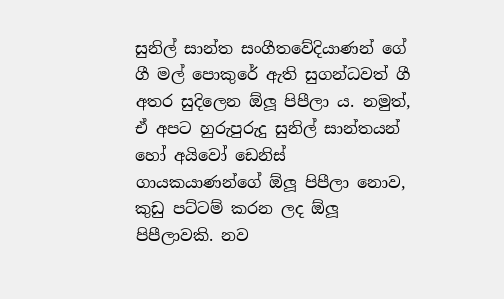සුනිල් සාන්ත සංගීතවේදියාණන් ගේ ගී මල් පොකුරේ ඇති සුගන්ධවත් ගී අතර සුදිලෙන ඕලූ පිපීලා ය. නමුත්, ඒ අපට හුරුපුරුදු සුනිල් සාන්තයන් හෝ අයිවෝ ඩෙනිස් ගායකයාණන්ගේ ඕලූ පිපීලා නොව, කුඩු පට්ටම් කරන ලද ඕලූ පිපීලාවකි. නව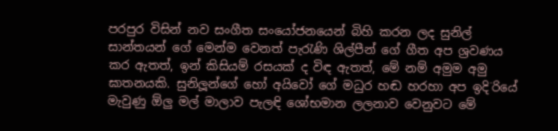පරපුර විසින් නව සංගීත සංයෝජනයෙන් බිහි කරන ලද සුනිල් සාන්තයන් ගේ මෙන්ම වෙනත් පැරැණි ශිල්පීන් ගේ ගීත අප ශ්‍රවණය කර ඇතත්, ඉන් කිසියම් රසයක් ද විඳ ඇතත්, මේ නම් අමුම අමු ඝාතනයකි. සුනිලූන්ගේ හෝ අයිවෝ ගේ මධුර හඬ හරහා අප ඉදි˙රියේ මැවුණු ඕලු මල් මාලාව පැලඳි ශෝභමාන ලලනාව වෙනුවට මේ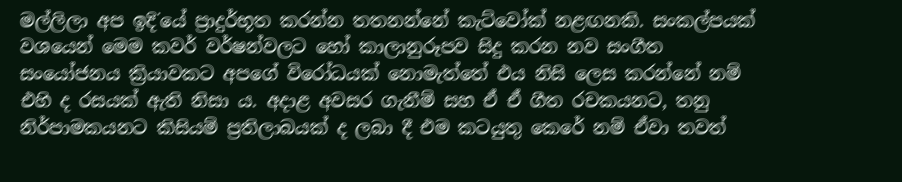මල්ලිලා අප ඉදි˙යේ ප්‍රාදුර්භූත කරන්න තතනන්නේ කැට්වෝක් නළඟනකි. සංකල්පයක් වශයෙන් මෙම කවර් වර්ෂන්වලට හෝ කාලානුරූපව සිදු කරන නව සංගීත සංයෝජනය ක්‍රියාවකට අපගේ විරෝධයක් නොමැත්තේ එය නිසි ලෙස කරන්නේ නම් එහි ද රසයක් ඇති නිසා ය. අදාළ අවසර ගැනීම් සහ ඒ ඒ ගීත රචකයනට, තනු නිර්පාමකයනට කිසියම් ප්‍රතිලාබයක් ද ලබා දී එම කටයුතු කෙරේ නම් ඒවා තවත්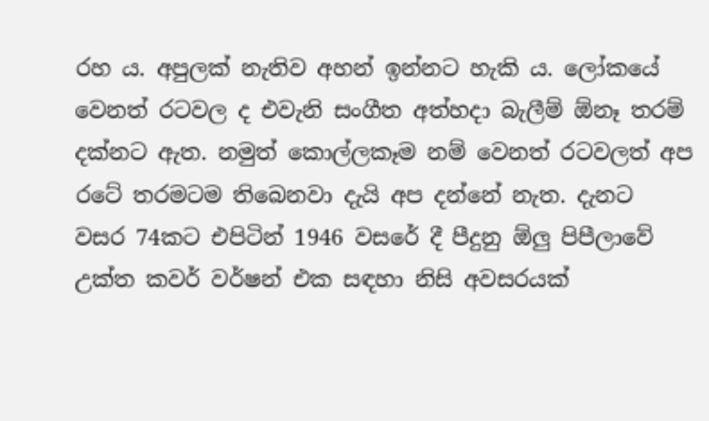රහ ය. අපුලක් නැතිව අහන් ඉන්නට හැකි ය. ලෝකයේ වෙනත් රටවල ද එවැනි සංගීත අත්හදා බැලීම් ඕනෑ තරම් දක්නට ඇත. නමුත් කොල්ලකෑම නම් වෙනත් රටවලත් අප රටේ තරමටම තිබෙනවා දැයි අප දන්නේ නැත. දැනට වසර 74කට එපිටින් 1946 වසරේ දී පීදුනු ඕලු පිපීලාවේ උක්ත කවර් වර්ෂන් එක සඳහා නිසි අවසරයක්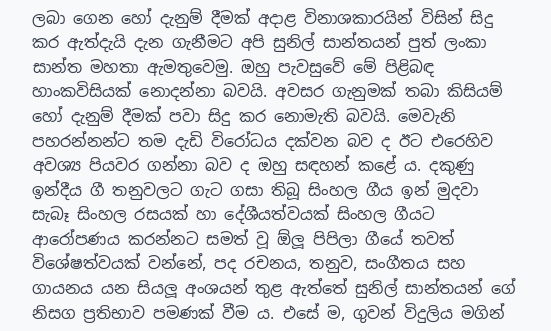ලබා ගෙන හෝ දැනුම් දීමක් අදාළ විනාශකාරයින් විසින් සිදු කර ඇත්දැයි දැන ගැනීමට අපි සුනිල් සාන්තයන් පුත් ලංකා සාන්ත මහතා ඇමතුවෙමු. ඔහු පැවසුවේ මේ පිළිබඳ හාංකවිසියක් නොදන්නා බවයි. අවසර ගැනුමක් තබා කිසියම් හෝ දැනුම් දීමක් පවා සිදු කර නොමැති බවයි. මෙවැනි පහරන්නන්ට තම දැඩි විරෝධය දක්වන බව ද ඊට එරෙහිව අවශ්‍ය පියවර ගන්නා බව ද ඔහු සඳහන් කළේ ය. දකුණු ඉන්දීය ගී තනුවලට ගැට ගසා තිබූ සිංහල ගීය ඉන් මුදවා සැබෑ සිංහල රසයක් හා දේශීයත්වයක් සිංහල ගීයට ආරෝපණය කරන්නට සමත් වූ ඕලූ පිපිලා ගීයේ තවත් විශේෂත්වයක් වන්නේ, පද රචනය, තනුව, සංගීතය සහ ගායනය යන සියලූ අංශයන් තුළ ඇත්තේ සුනිල් සාන්තයන් ගේ නිසග ප්‍රතිභාව පමණක් වීම ය. එසේ ම, ගුවන් විදුලිය මගින්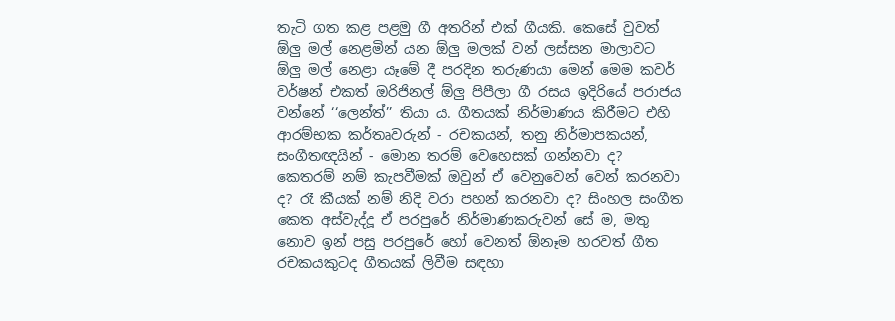තැටි ගත කළ පළමු ගී අතරින් එක් ගීයකි. කෙසේ වුවත් ඕලු මල් නෙළමින් යන ඕලු මලක් වන් ලස්සන මාලාවට ඕලු මල් නෙළා යෑමේ දී පරදින තරුණයා මෙන් මෙම කවර් වර්ෂන් එකත් ඔරිජිනල් ඕලු පිපීලා ගී රසය ඉදිරියේ පරාජය වන්නේ ‘‘ලෙන්ත්’’ තියා ය. ගීතයක් නිර්මාණය කිරීමට එහි ආරම්භක කර්තෘවරුන් - රචකයන්, තනු නිර්මාපකයන්, සංගීතඥයින් - මොන තරම් වෙහෙසක් ගන්නවා ද? කෙතරම් නම් කැපවීමක් ඔවුන් ඒ වෙනුවෙන් වෙන් කරනවා ද? රෑ කීයක් නම් නිදි වරා පහන් කරනවා ද? සිංහල සංගීත කෙත අස්වැද්දූ ඒ පරපුරේ නිර්මාණකරුවන් සේ ම, මතු නොව ඉන් පසු පරපුරේ හෝ වෙනත් ඕනෑම හරවත් ගීත රචකයකුටද ගීතයක් ලිවීම සඳහා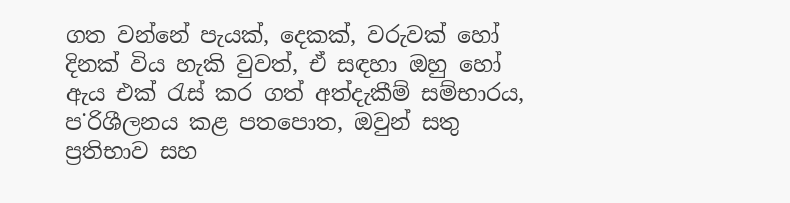ගත වන්නේ පැයක්, දෙකක්, වරුවක් හෝ දිනක් විය හැකි වුවත්, ඒ සඳහා ඔහු හෝ ඇය එක් රැස් කර ගත් අත්දැකීම් සම්භාරය, ප˙රිශීලනය කළ පතපොත, ඔවුන් සතු ප්‍රතිභාව සහ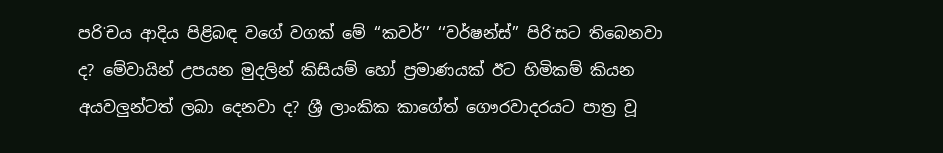පරි˙චය ආදිය පිළිබඳ වගේ වගක් මේ ‘‘කවර්’’ ‘‘වර්ෂන්ස්’’ පිරි˙සට තිබෙනවා ද? මේවායින් උපයන මුදලින් කිසියම් හෝ ප්‍රමාණයක් ඊට හිමිකම් කියන අයවලුන්ටත් ලබා දෙනවා ද? ශ්‍රී ලාංකික කාගේත් ගෞරවාදරයට පාත්‍ර වූ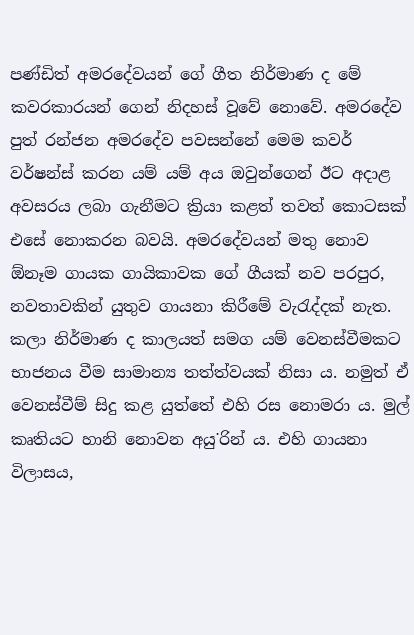පණ්ඩිත් අමරදේවයන් ගේ ගීත නිර්මාණ ද මේ කවරකාරයන් ගෙන් නිදහස් වූවේ නොවේ. අමරදේව පුත් රන්ජන අමරදේව පවසන්නේ මෙම කවර් වර්ෂන්ස් කරන යම් යම් අය ඔවුන්ගෙන් ඊට අදාළ අවසරය ලබා ගැනීමට ක්‍රියා කළත් තවත් කොටසක් එසේ නොකරන බවයි. අමරදේවයන් මතු නොව ඕනෑම ගායක ගායිකාවක ගේ ගීයක් නව පරපුර, නවතාවකින් යුතුව ගායනා කිරීමේ වැරැද්දක් නැත. කලා නිර්මාණ ද කාලයත් සමග යම් වෙනස්වීමකට භාජනය වීම සාමාන්‍ය තත්ත්වයක් නිසා ය. නමුත් ඒ වෙනස්වීම් සිදු කළ යුත්තේ එහි රස නොමරා ය. මුල් කෘතියට හානි නොවන අයු˙රින් ය. එහි ගායනා විලාසය,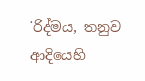˙රිද්මය, තනුව ආදියෙහි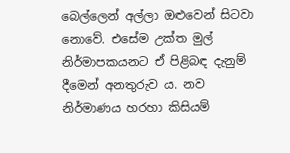බෙල්ලෙන් අල්ලා ඔළුවෙන් සිටවා නොවේ. එසේම උක්ත මුල් නිර්මාපකයනට ඒ පිළිබඳ දැනුම් දීමෙන් අනතුරුව ය. නව නිර්මාණය හරහා කිසියම්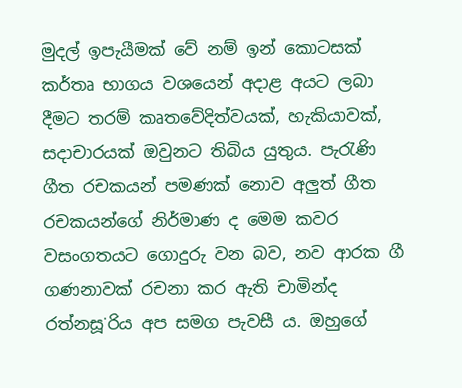මුදල් ඉපැයීමක් වේ නම් ඉන් කොටසක් කර්තෘ භාගය වශයෙන් අදාළ අයට ලබා දීමට තරම් කෘතවේදිත්වයක්, හැකියාවක්, සදාචාරයක් ඔවුනට තිබිය යුතුය. පැරැණි ගීත රචකයන් පමණක් නොව අලුත් ගීත රචකයන්ගේ නිර්මාණ ද මෙම කවර වසංගතයට ගොදුරු වන බව, නව ආරක ගී ගණනාවක් රචනා කර ඇති චාමින්ද රත්නසූ˙රිය අප සමග පැවසී ය. ඔහුගේ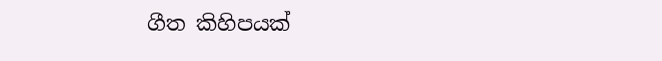ගීත කිහිපයක්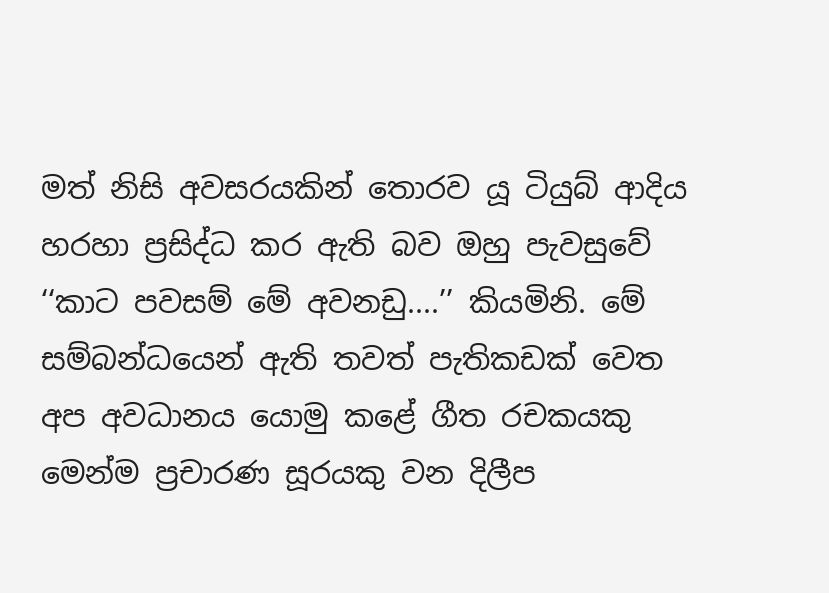මත් නිසි අවසරයකින් තොරව යූ ටියුබ් ආදිය හරහා ප්‍රසිද්ධ කර ඇති බව ඔහු පැවසුවේ ‘‘කාට පවසම් මේ අවනඩු....’’ කියමිනි. මේ සම්බන්ධයෙන් ඇති තවත් පැතිකඩක් වෙත අප අවධානය යොමු කළේ ගීත රචකයකු මෙන්ම ප්‍රචාරණ සූරයකු වන දිලීප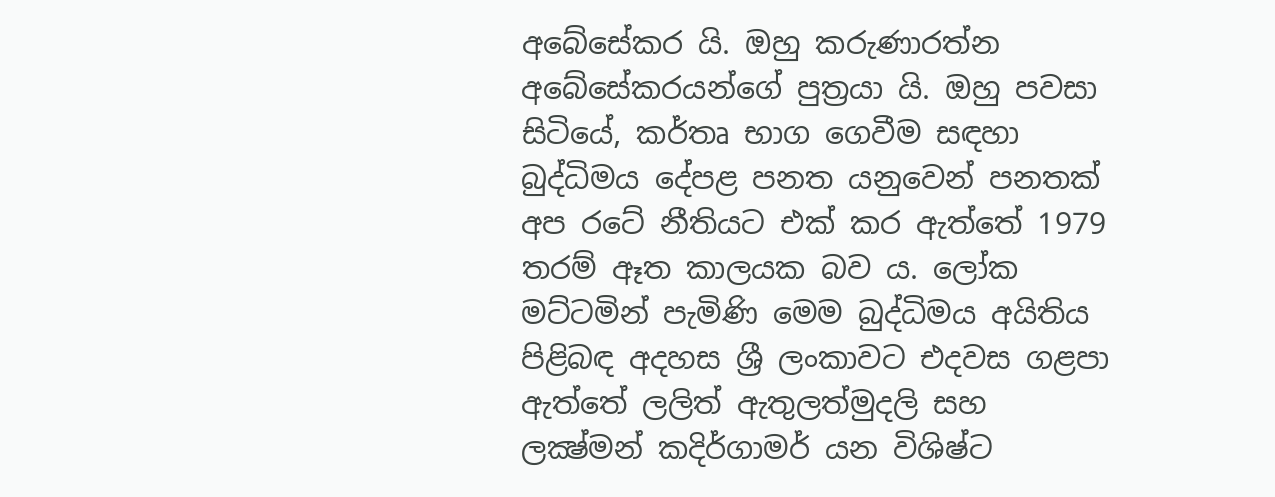අබේසේකර යි. ඔහු කරුණාරත්න අබේසේකරයන්ගේ පුත්‍රයා යි. ඔහු පවසා සිටියේ, කර්තෘ භාග ගෙවීම සඳහා බුද්ධිමය දේපළ පනත යනුවෙන් පනතක් අප රටේ නීතියට එක් කර ඇත්තේ 1979 තරම් ඈත කාලයක බව ය. ලෝක මට්ටමින් පැමිණි මෙම බුද්ධිමය අයිතිය පිළිබඳ අදහස ශ්‍රී ලංකාවට එදවස ගළපා ඇත්තේ ලලිත් ඇතුලත්මුදලි සහ ලක්‍ෂ්මන් කදිර්ගාමර් යන විශිෂ්ට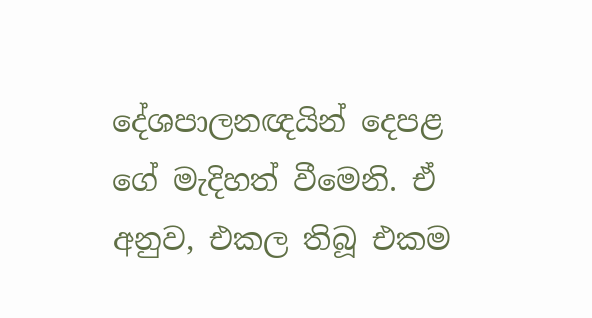දේශපාලනඥයින් දෙපළ ගේ මැදිහත් වීමෙනි. ඒ අනුව, එකල තිබූ එකම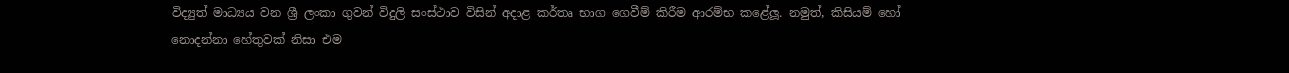විද්‍යුත් මාධ්‍යය වන ශ්‍රී ලංකා ගුවන් විදුලි සංස්ථාව විසින් අදාළ කර්තෘ භාග ගෙවීම් කිරීම ආරම්භ කළේලූ. නමුත්, කිසියම් හෝ නොදන්නා හේතුවක් නිසා එම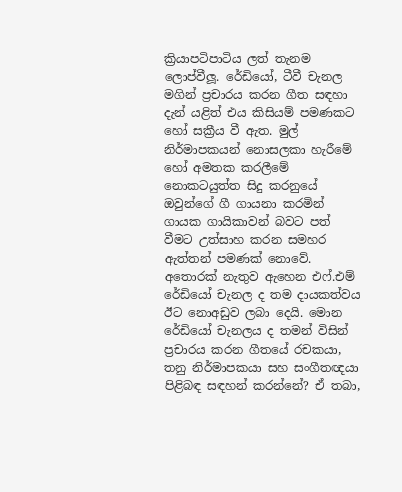ක්‍රියාපටිපාටිය ලත් තැනම ලොප්වීලූ. රේඩියෝ, ටීවී චැනල මගින් ප්‍රචාරය කරන ගීත සඳහා දැන් යළිත් එය කිසියම් පමණකට හෝ සක්‍රීය වී ඇත. මුල් නිර්මාපකයන් නොසලකා හැරීමේ හෝ අමතක කරලීමේ නොකටයුත්ත සිදු කරනුයේ ඔවුන්ගේ ගී ගායනා කරමින් ගායක ගායිකාවන් බවට පත් වීමට උත්සාහ කරන සමහර ඇත්තන් පමණක් නොවේ. අතොරක් නැතුව ඇහෙන එෆ්.එම් රේඩියෝ චැනල ද තම දායකත්වය ඊට නොඅඩුව ලබා දෙයි. මොන රේඩියෝ චැනලය ද තමන් විසින් ප්‍රචාරය කරන ගීතයේ රචකයා, තනු නිර්මාපකයා සහ සංගීතඥයා පිළිබඳ සඳහන් කරන්නේ? ඒ තබා,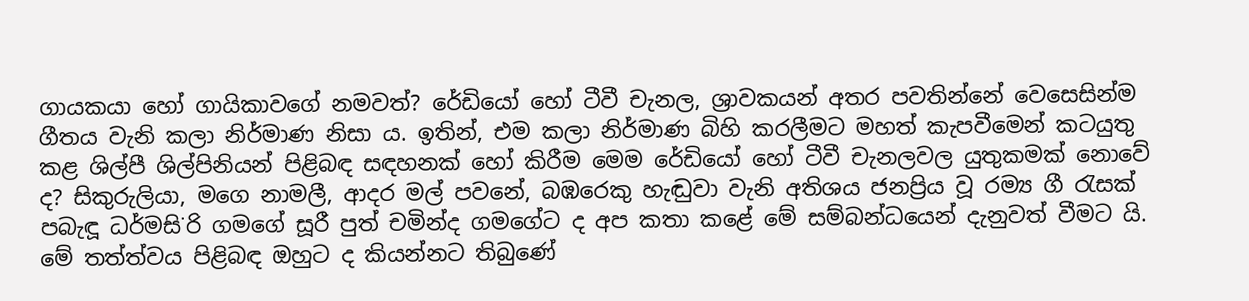ගායකයා හෝ ගායිකාවගේ නමවත්? රේඩියෝ හෝ ටීවී චැනල, ශ්‍රාවකයන් අතර පවතින්නේ වෙසෙසින්ම ගීතය වැනි කලා නිර්මාණ නිසා ය. ඉතින්, එම කලා නිර්මාණ බිහි කරලීමට මහත් කැපවීමෙන් කටයුතු කළ ශිල්පී ශිල්පිනියන් පිළිබඳ සඳහනක් හෝ කිරීම මෙම රේඩියෝ හෝ ටීවී චැනලවල යුතුකමක් නොවේ ද? සිකුරුලියා, මගෙ නාමලී, ආදර මල් පවනේ, බඹරෙකු හැඬුවා වැනි අතිශය ජනප්‍රිය වූ රම්‍ය ගී රැසක් පබැඳූ ධර්මසි˙රි ගමගේ සූරී පුත් චමින්ද ගමගේට ද අප කතා කළේ මේ සම්බන්ධයෙන් දැනුවත් වීමට යි. මේ තත්ත්වය පිළිබඳ ඔහුට ද කියන්නට තිබුණේ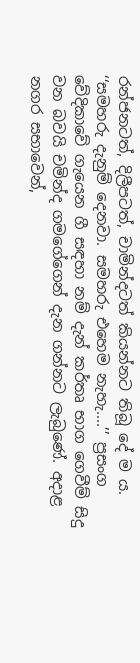රන්ජනටත්, දිලීපටත්, චාමින්දටත් කියන්නට තිබූ දේ ම ය. ‘‘සමහරු දැනුම් දෙනවා. සමහරු එහෙම නැහැ....’’ ප්‍රසංග වේදිකාවේ ගැයෙන ගී සඳහා නම් දැන් කර්තෘ භාග ගෙවීම් සිදු වන බවයි චමින්ද ගමගේගෙන් දැන ගන්නට ලැබුණේ. අදාළ නගර සභාවෙන්,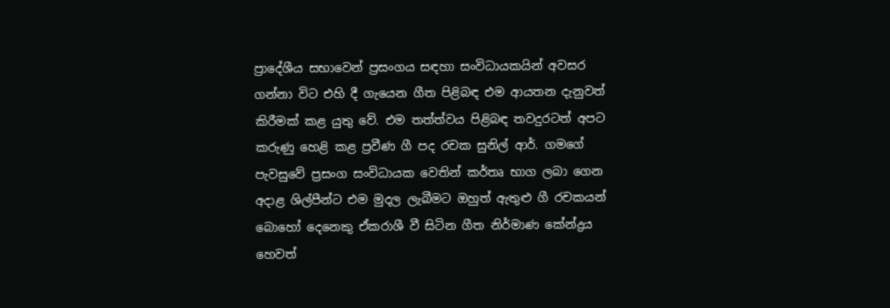ප්‍රාදේශීය සභාවෙන් ප්‍රසංගය සඳහා සංවිධායකයින් අවසර ගන්නා විට එහි දී ගැයෙන ගීත පිළිබඳ එම ආයතන දැනුවත් කිරීමක් කළ යුතු වේ. එම තත්ත්වය පිළිබඳ තවදුරටත් අපට කරුණු හෙළි කළ ප්‍රවීණ ගී පද රචක සුනිල් ආර්. ගමගේ පැවසුවේ ප්‍රසංග සංවිධායක වෙතින් කර්තෘ භාග ලබා ගෙන අදාළ ශිල්පීන්ට එම මුදල ලැබීමට ඔහුත් ඇතුළු ගී රචකයන් බොහෝ දෙනෙකු ඒකරාශී වී සිටින ගීත නිර්මාණ කේන්ද්‍රය හෙවත්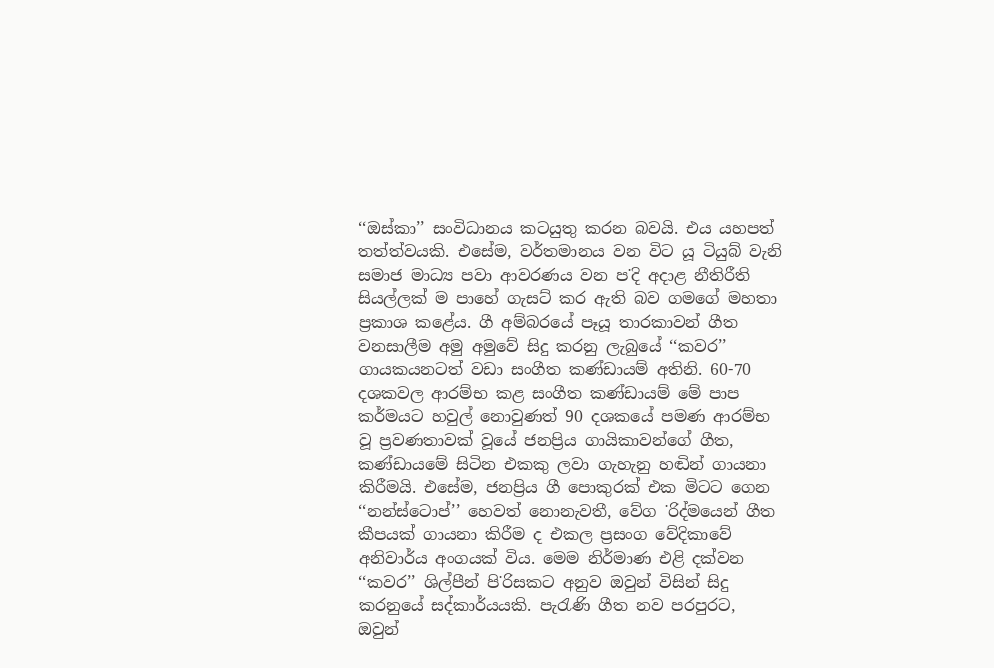‘‘ඔස්කා’’ සංවිධානය කටයුතු කරන බවයි. එය යහපත් තත්ත්වයකි. එසේම, වර්තමානය වන විට යූ ටියුබ් වැනි සමාජ මාධ්‍ය පවා ආවරණය වන ප˙දි අදාළ නීතිරීති සියල්ලක් ම පාහේ ගැසට් කර ඇති බව ගමගේ මහතා ප්‍රකාශ කළේය. ගී අම්බරයේ පෑයූ තාරකාවන් ගීත වනසාලීම අමු අමුවේ සිදු කරනු ලැබුයේ ‘‘කවර’’ ගායකයනටත් වඩා සංගීත කණ්ඩායම් අතිනි. 60-70 දශකවල ආරම්භ කළ සංගීත කණ්ඩායම් මේ පාප කර්මයට හවුල් නොවුණත් 90 දශකයේ පමණ ආරම්භ වූ ප්‍රවණතාවක් වූයේ ජනප්‍රිය ගායිකාවන්ගේ ගීත, කණ්ඩායමේ සිටින එකකු ලවා ගැහැනු හඬින් ගායනා කිරීමයි. එසේම, ජනප්‍රිය ගී පොකුරක් එක මිටට ගෙන ‘‘නන්ස්ටොප්’’ හෙවත් නොනැවතී, වේග ˙රිද්මයෙන් ගීත කීපයක් ගායනා කිරීම ද එකල ප්‍රසංග වේදිකාවේ අනිවාර්ය අංගයක් විය. මෙම නිර්මාණ එළි දක්වන ‘‘කවර’’ ශිල්පීන් පි˙රිසකට අනුව ඔවුන් විසින් සිදු කරනුයේ සද්කාර්යයකි. පැරැණි ගීත නව පරපුරට, ඔවුන්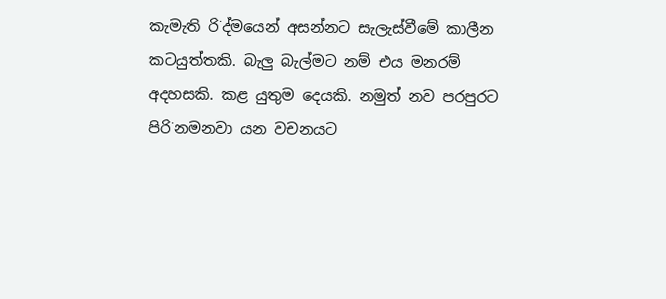කැමැති රි˙ද්මයෙන් අසන්නට සැලැස්වීමේ කාලීන කටයුත්තකි. බැලු බැල්මට නම් එය මනරම් අදහසකි. කළ යුතුම දෙයකි. නමුත් නව පරපුරට පිරි˙නමනවා යන වචනයට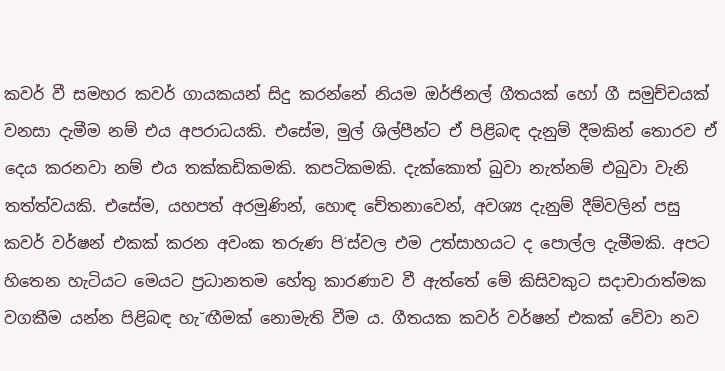කවර් වී සමහර කවර් ගායකයන් සිදු කරන්නේ නියම ඔර්ජිනල් ගීතයක් හෝ ගී සමුච්චයක් වනසා දැමීම නම් එය අපරාධයකි. එසේම, මුල් ශිල්පීන්ට ඒ පිළිබඳ දැනුම් දීමකින් තොරව ඒ දෙය කරනවා නම් එය තක්කඩිකමකි. කපටිකමකි. දැක්කොත් බුවා නැත්නම් එබුවා වැනි තත්ත්වයකි. එසේම, යහපත් අරමුණින්, හොඳ චේතනාවෙන්, අවශ්‍ය දැනුම් දීම්වලින් පසු කවර් වර්ෂන් එකක් කරන අවංක තරුණ පි˙ස්වල එම උත්සාහයට ද පොල්ල දැමීමකි. අපට හිතෙන හැටියට මෙයට ප්‍රධානතම හේතු කාරණාව වී ඇත්තේ මේ කිසිවකුට සදාචාරාත්මක වගකීම යන්න පිළිබඳ හැ˘ඟීමක් නොමැති වීම ය. ගීතයක කවර් වර්ෂන් එකක් වේවා නව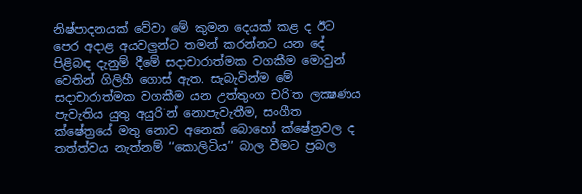නිෂ්පාදනයක් වේවා මේ කුමන දෙයක් කළ ද ඊට පෙර අදාළ අයවලුන්ට තමන් කරන්නට යන දේ පිළිබඳ දැනුම් දීමේ සදාචාරාත්මක වගකීම මොවුන් වෙතින් ගිලිහී ගොස් ඇත. සැබැවින්ම මේ සදාචාරාත්මක වගකීම යන උත්තුංග චරි˙ත ලක්‍ෂණය පැවැතිය යුතු අයුරි˙න් නොපැවැතීම, සංගීත ක්ෂේත්‍රයේ මතු නොව අනෙක් බොහෝ ක්ෂේත්‍රවල ද තත්ත්වය නැත්නම් ‘‘කොලිටිය’’ බාල වීමට ප්‍රබල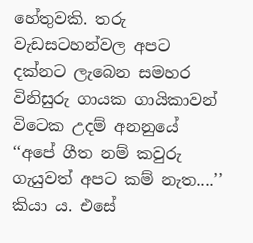හේතුවකි. තරු වැඩසටහන්වල අපට දක්නට ලැබෙන සමහර විනිසුරු ගායක ගායිකාවන් විටෙක උදම් අනනුයේ ‘‘අපේ ගීත නම් කවුරු ගැයුවත් අපට කම් නැත....’’ කියා ය. එසේ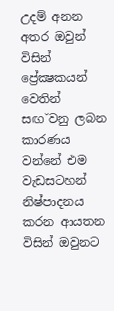උදම් අනන අතර ඔවුන් විසින් ප්‍රේක්‍ෂකයන් වෙතින් සඟ˘වනු ලබන කාරණය වන්නේ එම වැඩසටහන් නිෂ්පාදනය කරන ආයතන විසින් ඔවුනට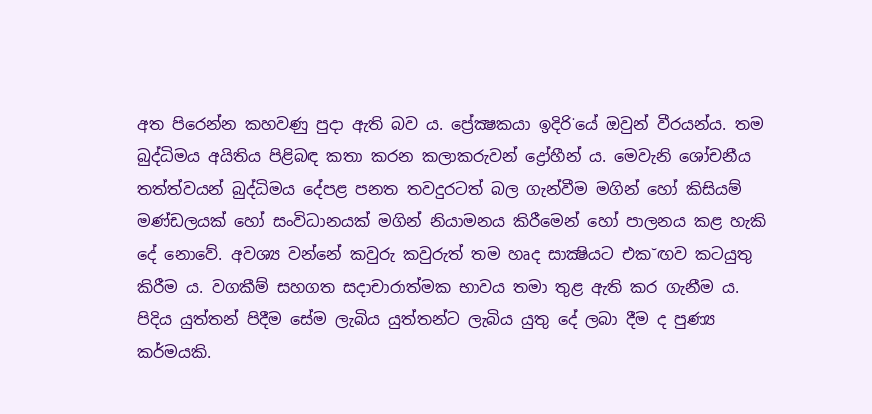අත පිරෙන්න කහවණු පුදා ඇති බව ය. ප්‍රේක්‍ෂකයා ඉදිරි˙යේ ඔවුන් වීරයන්ය. තම බුද්ධිමය අයිතිය පිළිබඳ කතා කරන කලාකරුවන් ද්‍රෝහීන් ය. මෙවැනි ශෝචනීය තත්ත්වයන් බුද්ධිමය දේපළ පනත තවදුරටත් බල ගැන්වීම මගින් හෝ කිසියම් මණ්ඩලයක් හෝ සංවිධානයක් මගින් නියාමනය කිරීමෙන් හෝ පාලනය කළ හැකි දේ නොවේ. අවශ්‍ය වන්නේ කවුරු කවුරුත් තම හෘද සාක්‍ෂියට එක˘ඟව කටයුතු කිරීම ය. වගකීම් සහගත සදාචාරාත්මක භාවය තමා තුළ ඇති කර ගැනීම ය. පිදිය යුත්තන් පිදීම සේම ලැබිය යුත්තන්ට ලැබිය යුතු දේ ලබා දීම ද පුණ්‍ය කර්මයකි.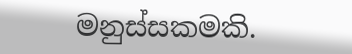මනුස්සකමකි.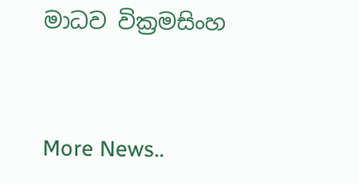මාධව වික්‍රමසිංහ


More News..